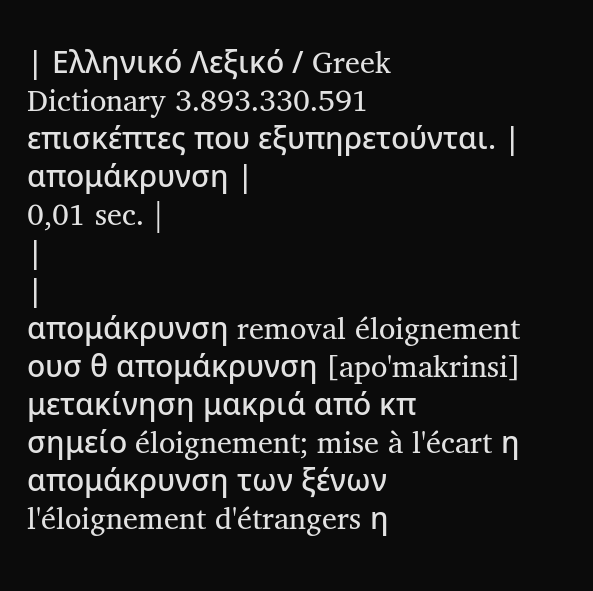| Ελληνικό Λεξικό / Greek Dictionary 3.893.330.591 επισκέπτες που εξυπηρετούνται. |
απομάκρυνση |
0,01 sec. |
|
|
απομάκρυνση removal éloignement
ουσ θ απομάκρυνση [apo'makrinsi] μετακίνηση μακριά από κπ σημείο éloignement; mise à l'écart η απομάκρυνση των ξένων l'éloignement d'étrangers η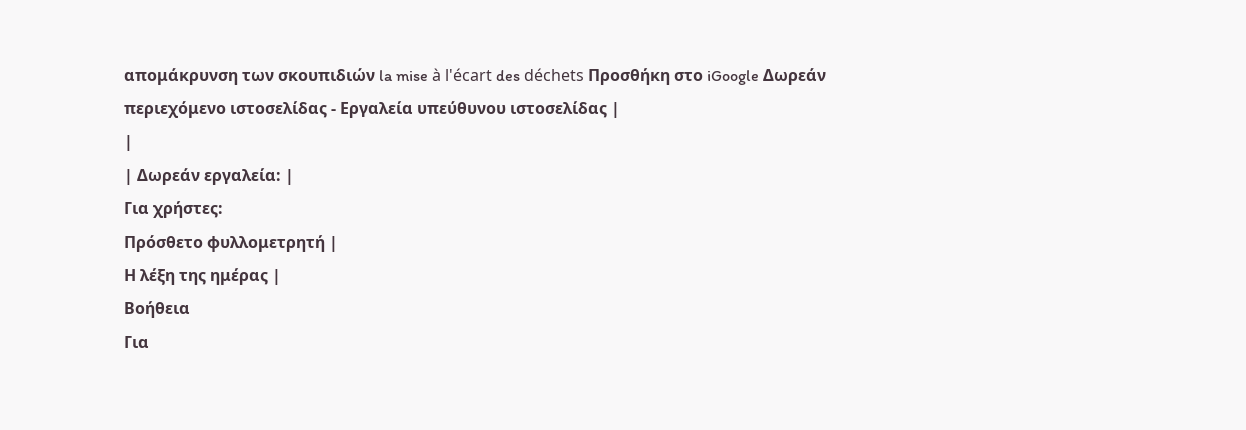απομάκρυνση των σκουπιδιών la mise à l'écart des déchets Προσθήκη στο iGoogle Δωρεάν περιεχόμενο ιστοσελίδας - Εργαλεία υπεύθυνου ιστοσελίδας |
|
| Δωρεάν εργαλεία: |
Για χρήστες:
Πρόσθετο φυλλομετρητή |
Η λέξη της ημέρας |
Βοήθεια
Για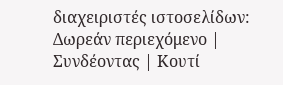διαχειριστές ιστοσελίδων: Δωρεάν περιεχόμενο | Συνδέοντας | Κουτί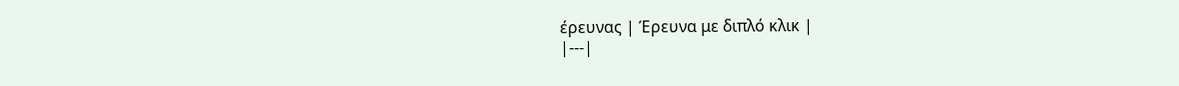έρευνας | Έρευνα με διπλό κλικ |
|---|